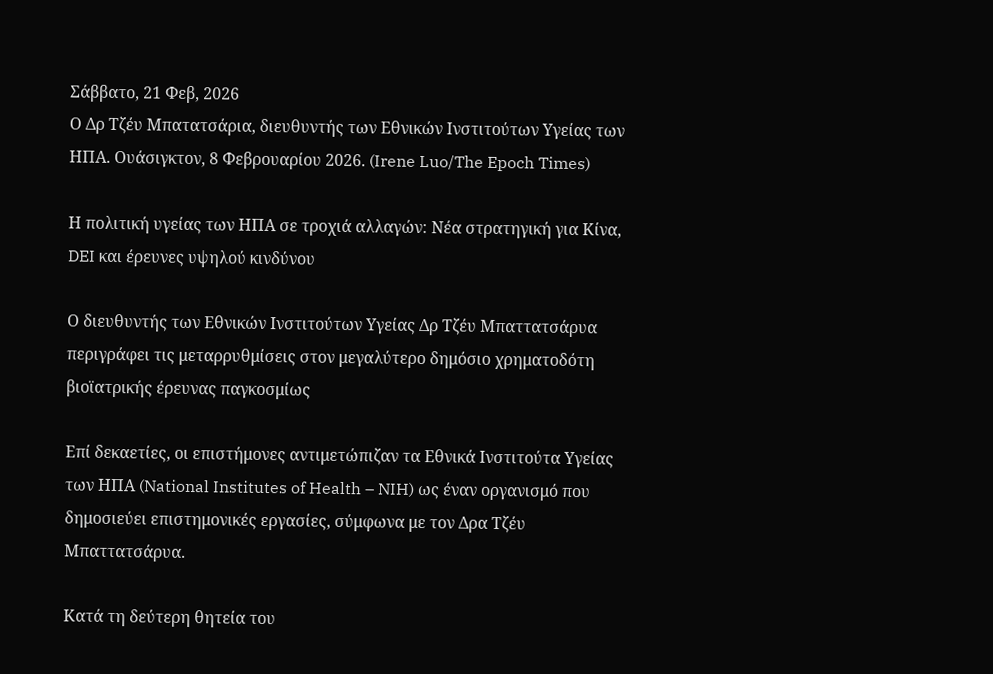Σάββατο, 21 Φεβ, 2026
Ο Δρ Τζέυ Μπατατσάρια, διευθυντής των Εθνικών Ινστιτούτων Υγείας των ΗΠΑ. Ουάσιγκτον, 8 Φεβρουαρίου 2026. (Irene Luo/The Epoch Times)

Η πολιτική υγείας των ΗΠΑ σε τροχιά αλλαγών: Νέα στρατηγική για Κίνα, DEI και έρευνες υψηλού κινδύνου

Ο διευθυντής των Εθνικών Ινστιτούτων Υγείας Δρ Τζέυ Μπαττατσάρυα περιγράφει τις μεταρρυθμίσεις στον μεγαλύτερο δημόσιο χρηματοδότη βιοϊατρικής έρευνας παγκοσμίως

Επί δεκαετίες, οι επιστήμονες αντιμετώπιζαν τα Εθνικά Ινστιτούτα Υγείας των ΗΠΑ (National Institutes of Health – NIH) ως έναν οργανισμό που δημοσιεύει επιστημονικές εργασίες, σύμφωνα με τον Δρα Τζέυ Μπαττατσάρυα.

Κατά τη δεύτερη θητεία του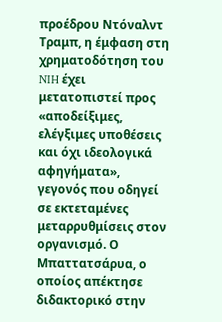προέδρου Ντόναλντ Τραμπ, η έμφαση στη χρηματοδότηση του NIH έχει μετατοπιστεί προς «αποδείξιμες, ελέγξιμες υποθέσεις και όχι ιδεολογικά αφηγήματα», γεγονός που οδηγεί σε εκτεταμένες μεταρρυθμίσεις στον οργανισμό. Ο Μπαττατσάρυα, ο οποίος απέκτησε διδακτορικό στην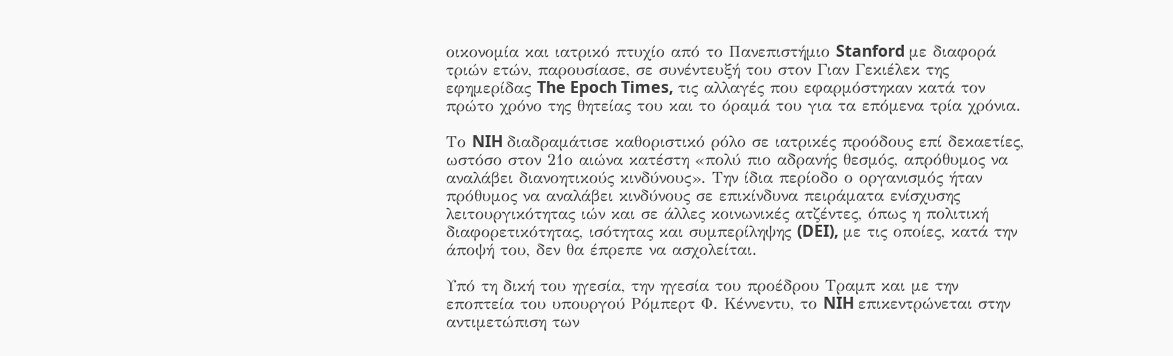οικονομία και ιατρικό πτυχίο από το Πανεπιστήμιο Stanford με διαφορά τριών ετών, παρουσίασε, σε συνέντευξή του στον Γιαν Γεκιέλεκ της εφημερίδας The Epoch Times, τις αλλαγές που εφαρμόστηκαν κατά τον πρώτο χρόνο της θητείας του και το όραμά του για τα επόμενα τρία χρόνια.

Το NIH διαδραμάτισε καθοριστικό ρόλο σε ιατρικές προόδους επί δεκαετίες, ωστόσο στον 21ο αιώνα κατέστη «πολύ πιο αδρανής θεσμός, απρόθυμος να αναλάβει διανοητικούς κινδύνους». Την ίδια περίοδο ο οργανισμός ήταν πρόθυμος να αναλάβει κινδύνους σε επικίνδυνα πειράματα ενίσχυσης λειτουργικότητας ιών και σε άλλες κοινωνικές ατζέντες, όπως η πολιτική διαφορετικότητας, ισότητας και συμπερίληψης (DEI), με τις οποίες, κατά την άποψή του, δεν θα έπρεπε να ασχολείται.

Υπό τη δική του ηγεσία, την ηγεσία του προέδρου Τραμπ και με την εποπτεία του υπουργού Ρόμπερτ Φ. Κέννεντυ, το NIH επικεντρώνεται στην αντιμετώπιση των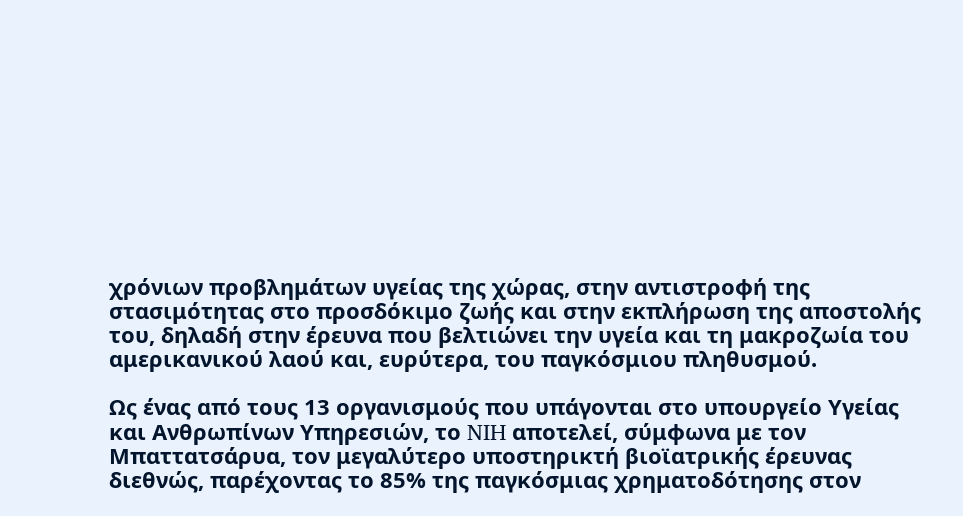χρόνιων προβλημάτων υγείας της χώρας, στην αντιστροφή της στασιμότητας στο προσδόκιμο ζωής και στην εκπλήρωση της αποστολής του, δηλαδή στην έρευνα που βελτιώνει την υγεία και τη μακροζωία του αμερικανικού λαού και, ευρύτερα, του παγκόσμιου πληθυσμού.

Ως ένας από τους 13 οργανισμούς που υπάγονται στο υπουργείο Υγείας και Ανθρωπίνων Υπηρεσιών, το NIH αποτελεί, σύμφωνα με τον Μπαττατσάρυα, τον μεγαλύτερο υποστηρικτή βιοϊατρικής έρευνας διεθνώς, παρέχοντας το 85% της παγκόσμιας χρηματοδότησης στον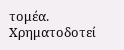τομέα. Χρηματοδοτεί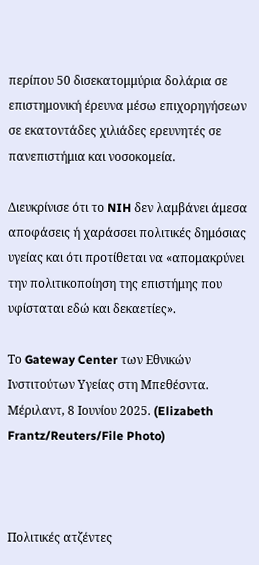περίπου 50 δισεκατομμύρια δολάρια σε επιστημονική έρευνα μέσω επιχορηγήσεων σε εκατοντάδες χιλιάδες ερευνητές σε πανεπιστήμια και νοσοκομεία.

Διευκρίνισε ότι το NIH δεν λαμβάνει άμεσα αποφάσεις ή χαράσσει πολιτικές δημόσιας υγείας και ότι προτίθεται να «απομακρύνει την πολιτικοποίηση της επιστήμης που υφίσταται εδώ και δεκαετίες».

Το Gateway Center των Εθνικών Ινστιτούτων Υγείας στη Μπεθέσντα. Μέριλαντ, 8 Ιουνίου 2025. (Elizabeth Frantz/Reuters/File Photo)



Πολιτικές ατζέντες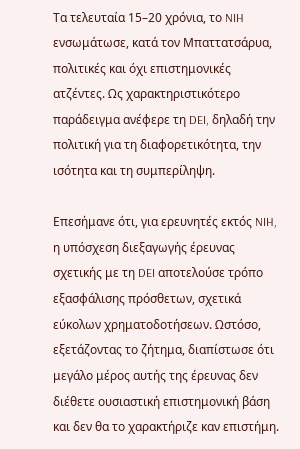Τα τελευταία 15–20 χρόνια, το NIH ενσωμάτωσε, κατά τον Μπαττατσάρυα, πολιτικές και όχι επιστημονικές ατζέντες. Ως χαρακτηριστικότερο παράδειγμα ανέφερε τη DEI, δηλαδή την πολιτική για τη διαφορετικότητα, την ισότητα και τη συμπερίληψη.

Επεσήμανε ότι, για ερευνητές εκτός NIH, η υπόσχεση διεξαγωγής έρευνας σχετικής με τη DEI αποτελούσε τρόπο εξασφάλισης πρόσθετων, σχετικά εύκολων χρηματοδοτήσεων. Ωστόσο, εξετάζοντας το ζήτημα, διαπίστωσε ότι μεγάλο μέρος αυτής της έρευνας δεν διέθετε ουσιαστική επιστημονική βάση και δεν θα το χαρακτήριζε καν επιστήμη.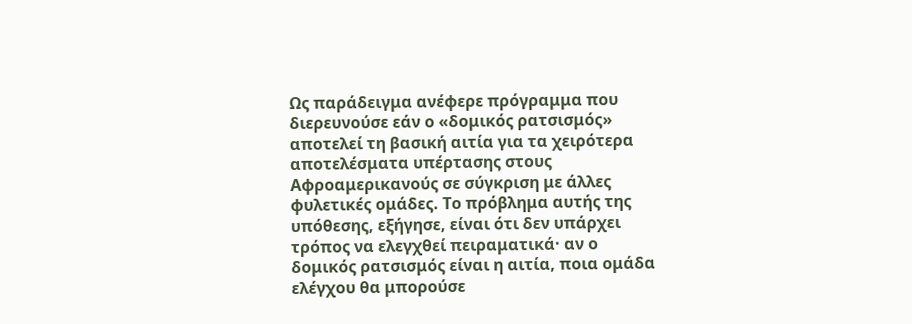Ως παράδειγμα ανέφερε πρόγραμμα που διερευνούσε εάν ο «δομικός ρατσισμός» αποτελεί τη βασική αιτία για τα χειρότερα αποτελέσματα υπέρτασης στους Αφροαμερικανούς σε σύγκριση με άλλες φυλετικές ομάδες. Το πρόβλημα αυτής της υπόθεσης, εξήγησε, είναι ότι δεν υπάρχει τρόπος να ελεγχθεί πειραματικά· αν ο δομικός ρατσισμός είναι η αιτία, ποια ομάδα ελέγχου θα μπορούσε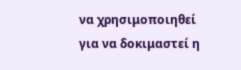να χρησιμοποιηθεί για να δοκιμαστεί η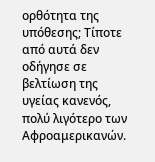ορθότητα της υπόθεσης; Τίποτε από αυτά δεν οδήγησε σε βελτίωση της υγείας κανενός, πολύ λιγότερο των Αφροαμερικανών.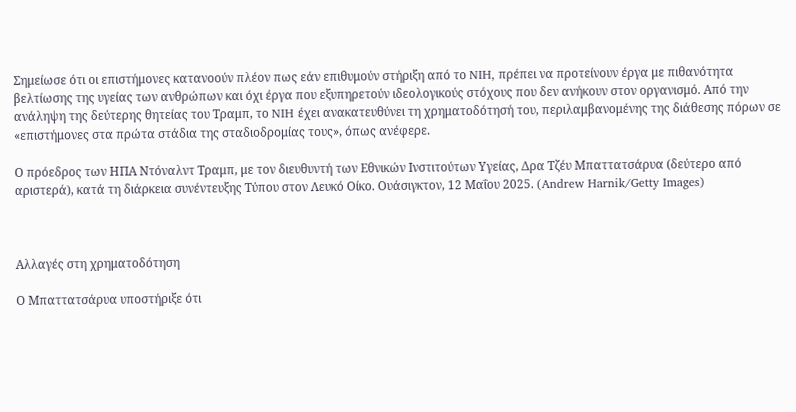Σημείωσε ότι οι επιστήμονες κατανοούν πλέον πως εάν επιθυμούν στήριξη από το NIH, πρέπει να προτείνουν έργα με πιθανότητα βελτίωσης της υγείας των ανθρώπων και όχι έργα που εξυπηρετούν ιδεολογικούς στόχους που δεν ανήκουν στον οργανισμό. Από την ανάληψη της δεύτερης θητείας του Τραμπ, το NIH έχει ανακατευθύνει τη χρηματοδότησή του, περιλαμβανομένης της διάθεσης πόρων σε «επιστήμονες στα πρώτα στάδια της σταδιοδρομίας τους», όπως ανέφερε.

Ο πρόεδρος των ΗΠΑ Ντόναλντ Τραμπ, με τον διευθυντή των Εθνικών Ινστιτούτων Υγείας, Δρα Τζέυ Μπαττατσάρυα (δεύτερο από αριστερά), κατά τη διάρκεια συνέντευξης Τύπου στον Λευκό Οίκο. Ουάσιγκτον, 12 Μαΐου 2025. (Andrew Harnik/Getty Images)



Αλλαγές στη χρηματοδότηση

Ο Μπαττατσάρυα υποστήριξε ότι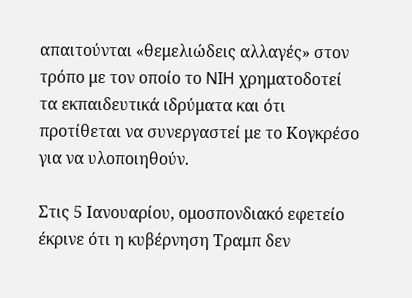απαιτούνται «θεμελιώδεις αλλαγές» στον τρόπο με τον οποίο το NIH χρηματοδοτεί τα εκπαιδευτικά ιδρύματα και ότι προτίθεται να συνεργαστεί με το Κογκρέσο για να υλοποιηθούν.

Στις 5 Ιανουαρίου, ομοσπονδιακό εφετείο έκρινε ότι η κυβέρνηση Τραμπ δεν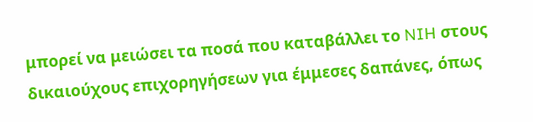μπορεί να μειώσει τα ποσά που καταβάλλει το NIH στους δικαιούχους επιχορηγήσεων για έμμεσες δαπάνες, όπως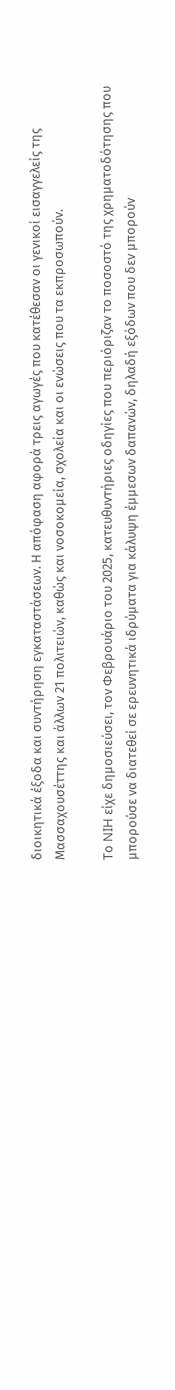διοικητικά έξοδα και συντήρηση εγκαταστάσεων. Η απόφαση αφορά τρεις αγωγές που κατέθεσαν οι γενικοί εισαγγελείς της Μασσαχουσέττης και άλλων 21 πολιτειών, καθώς και νοσοκομεία, σχολεία και οι ενώσεις που τα εκπροσωπούν.

Το NIH είχε δημοσιεύσει, τον Φεβρουάριο του 2025, κατευθυντήριες οδηγίες που περιόριζαν το ποσοστό της χρηματοδότησης που μπορούσε να διατεθεί σε ερευνητικά ιδρύματα για κάλυψη έμμεσων δαπανών, δηλαδή εξόδων που δεν μπορούν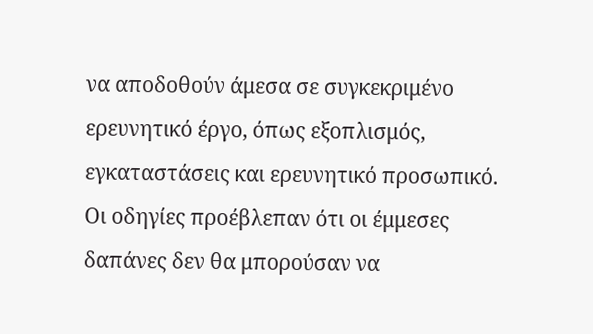να αποδοθούν άμεσα σε συγκεκριμένο ερευνητικό έργο, όπως εξοπλισμός, εγκαταστάσεις και ερευνητικό προσωπικό. Οι οδηγίες προέβλεπαν ότι οι έμμεσες δαπάνες δεν θα μπορούσαν να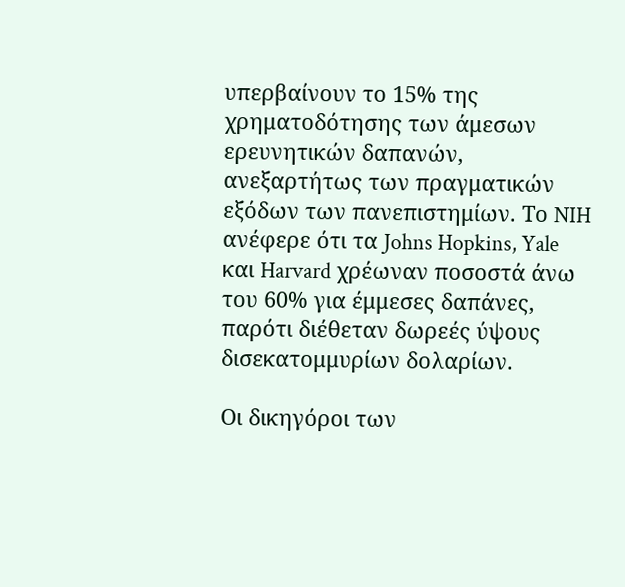υπερβαίνουν το 15% της χρηματοδότησης των άμεσων ερευνητικών δαπανών, ανεξαρτήτως των πραγματικών εξόδων των πανεπιστημίων. Το NIH ανέφερε ότι τα Johns Hopkins, Yale και Harvard χρέωναν ποσοστά άνω του 60% για έμμεσες δαπάνες, παρότι διέθεταν δωρεές ύψους δισεκατομμυρίων δολαρίων.

Οι δικηγόροι των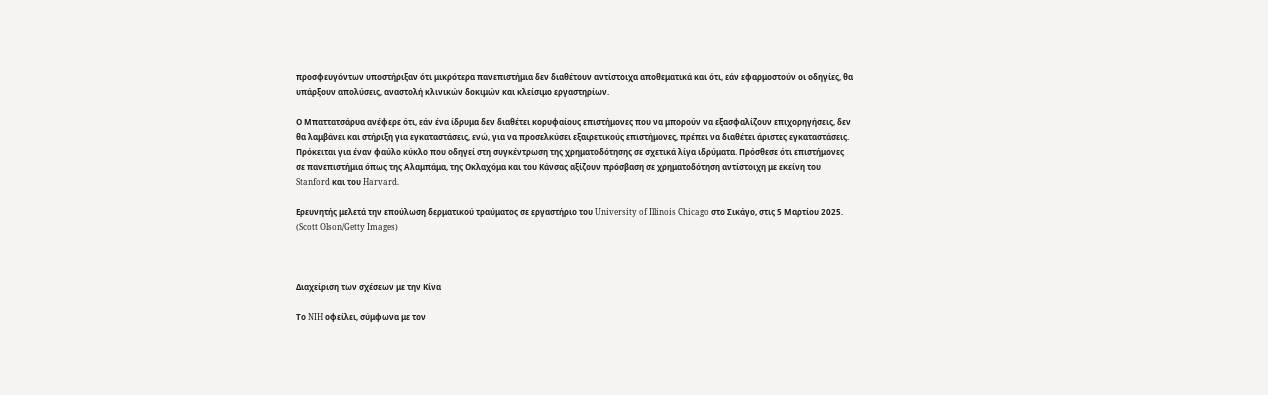προσφευγόντων υποστήριξαν ότι μικρότερα πανεπιστήμια δεν διαθέτουν αντίστοιχα αποθεματικά και ότι, εάν εφαρμοστούν οι οδηγίες, θα υπάρξουν απολύσεις, αναστολή κλινικών δοκιμών και κλείσιμο εργαστηρίων.

Ο Μπαττατσάρυα ανέφερε ότι, εάν ένα ίδρυμα δεν διαθέτει κορυφαίους επιστήμονες που να μπορούν να εξασφαλίζουν επιχορηγήσεις, δεν θα λαμβάνει και στήριξη για εγκαταστάσεις, ενώ, για να προσελκύσει εξαιρετικούς επιστήμονες, πρέπει να διαθέτει άριστες εγκαταστάσεις. Πρόκειται για έναν φαύλο κύκλο που οδηγεί στη συγκέντρωση της χρηματοδότησης σε σχετικά λίγα ιδρύματα. Πρόσθεσε ότι επιστήμονες σε πανεπιστήμια όπως της Αλαμπάμα, της Οκλαχόμα και του Κάνσας αξίζουν πρόσβαση σε χρηματοδότηση αντίστοιχη με εκείνη του Stanford και του Harvard.

Ερευνητής μελετά την επούλωση δερματικού τραύματος σε εργαστήριο του University of Illinois Chicago στο Σικάγο, στις 5 Μαρτίου 2025. (Scott Olson/Getty Images)



Διαχείριση των σχέσεων με την Κίνα

Το NIH οφείλει, σύμφωνα με τον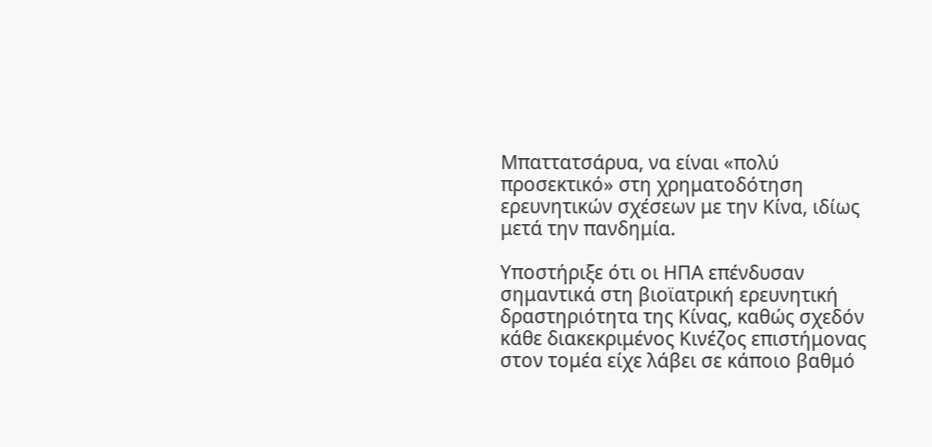Μπαττατσάρυα, να είναι «πολύ προσεκτικό» στη χρηματοδότηση ερευνητικών σχέσεων με την Κίνα, ιδίως μετά την πανδημία.

Υποστήριξε ότι οι ΗΠΑ επένδυσαν σημαντικά στη βιοϊατρική ερευνητική δραστηριότητα της Κίνας, καθώς σχεδόν κάθε διακεκριμένος Κινέζος επιστήμονας στον τομέα είχε λάβει σε κάποιο βαθμό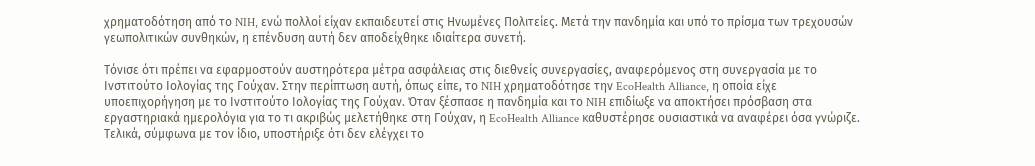χρηματοδότηση από το NIH, ενώ πολλοί είχαν εκπαιδευτεί στις Ηνωμένες Πολιτείες. Μετά την πανδημία και υπό το πρίσμα των τρεχουσών γεωπολιτικών συνθηκών, η επένδυση αυτή δεν αποδείχθηκε ιδιαίτερα συνετή.

Τόνισε ότι πρέπει να εφαρμοστούν αυστηρότερα μέτρα ασφάλειας στις διεθνείς συνεργασίες, αναφερόμενος στη συνεργασία με το Ινστιτούτο Ιολογίας της Γούχαν. Στην περίπτωση αυτή, όπως είπε, το NIH χρηματοδότησε την EcoHealth Alliance, η οποία είχε υποεπιχορήγηση με το Ινστιτούτο Ιολογίας της Γούχαν. Όταν ξέσπασε η πανδημία και το NIH επιδίωξε να αποκτήσει πρόσβαση στα εργαστηριακά ημερολόγια για το τι ακριβώς μελετήθηκε στη Γούχαν, η EcoHealth Alliance καθυστέρησε ουσιαστικά να αναφέρει όσα γνώριζε. Τελικά, σύμφωνα με τον ίδιο, υποστήριξε ότι δεν ελέγχει το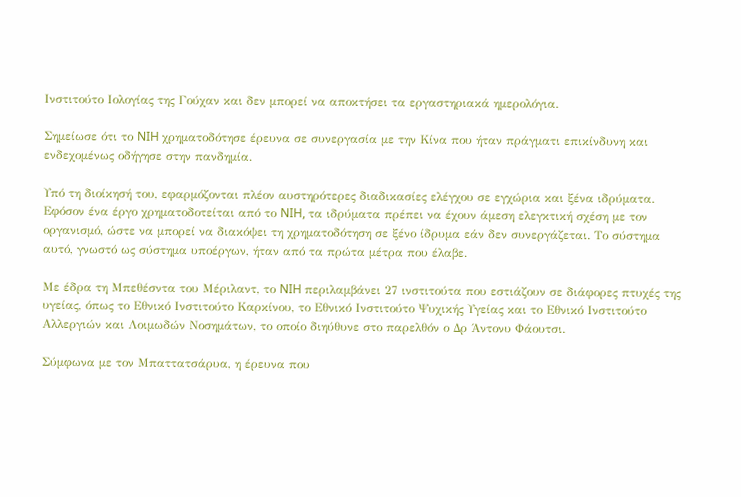Ινστιτούτο Ιολογίας της Γούχαν και δεν μπορεί να αποκτήσει τα εργαστηριακά ημερολόγια.

Σημείωσε ότι το NIH χρηματοδότησε έρευνα σε συνεργασία με την Κίνα που ήταν πράγματι επικίνδυνη και ενδεχομένως οδήγησε στην πανδημία.

Υπό τη διοίκησή του, εφαρμόζονται πλέον αυστηρότερες διαδικασίες ελέγχου σε εγχώρια και ξένα ιδρύματα. Εφόσον ένα έργο χρηματοδοτείται από το NIH, τα ιδρύματα πρέπει να έχουν άμεση ελεγκτική σχέση με τον οργανισμό, ώστε να μπορεί να διακόψει τη χρηματοδότηση σε ξένο ίδρυμα εάν δεν συνεργάζεται. Το σύστημα αυτό, γνωστό ως σύστημα υποέργων, ήταν από τα πρώτα μέτρα που έλαβε.

Με έδρα τη Μπεθέσντα του Μέριλαντ, το NIH περιλαμβάνει 27 ινστιτούτα που εστιάζουν σε διάφορες πτυχές της υγείας, όπως το Εθνικό Ινστιτούτο Καρκίνου, το Εθνικό Ινστιτούτο Ψυχικής Υγείας και το Εθνικό Ινστιτούτο Αλλεργιών και Λοιμωδών Νοσημάτων, το οποίο διηύθυνε στο παρελθόν ο Δρ Άντονυ Φάουτσι.

Σύμφωνα με τον Μπαττατσάρυα, η έρευνα που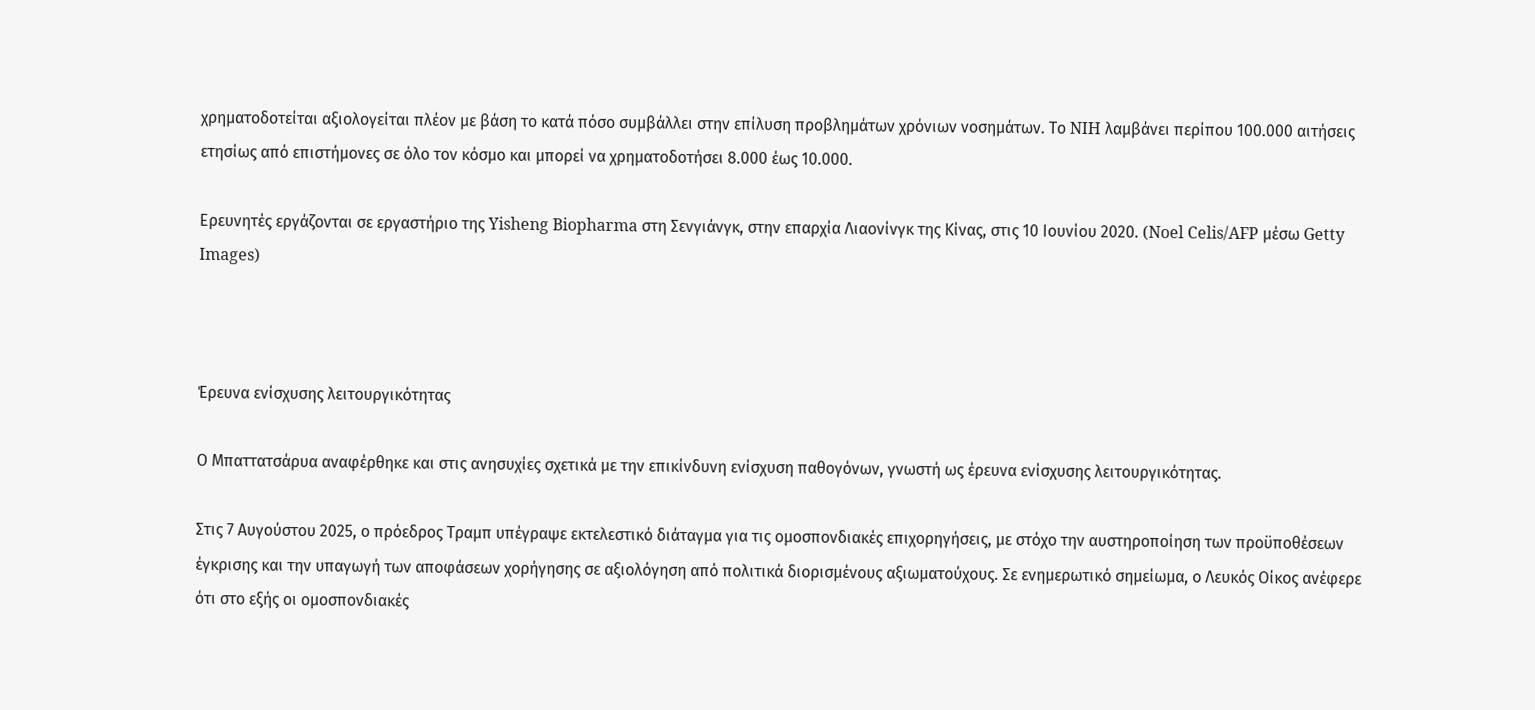χρηματοδοτείται αξιολογείται πλέον με βάση το κατά πόσο συμβάλλει στην επίλυση προβλημάτων χρόνιων νοσημάτων. Το NIH λαμβάνει περίπου 100.000 αιτήσεις ετησίως από επιστήμονες σε όλο τον κόσμο και μπορεί να χρηματοδοτήσει 8.000 έως 10.000.

Ερευνητές εργάζονται σε εργαστήριο της Yisheng Biopharma στη Σενγιάνγκ, στην επαρχία Λιαονίνγκ της Κίνας, στις 10 Ιουνίου 2020. (Noel Celis/AFP μέσω Getty Images)



Έρευνα ενίσχυσης λειτουργικότητας

Ο Μπαττατσάρυα αναφέρθηκε και στις ανησυχίες σχετικά με την επικίνδυνη ενίσχυση παθογόνων, γνωστή ως έρευνα ενίσχυσης λειτουργικότητας.

Στις 7 Αυγούστου 2025, ο πρόεδρος Τραμπ υπέγραψε εκτελεστικό διάταγμα για τις ομοσπονδιακές επιχορηγήσεις, με στόχο την αυστηροποίηση των προϋποθέσεων έγκρισης και την υπαγωγή των αποφάσεων χορήγησης σε αξιολόγηση από πολιτικά διορισμένους αξιωματούχους. Σε ενημερωτικό σημείωμα, ο Λευκός Οίκος ανέφερε ότι στο εξής οι ομοσπονδιακές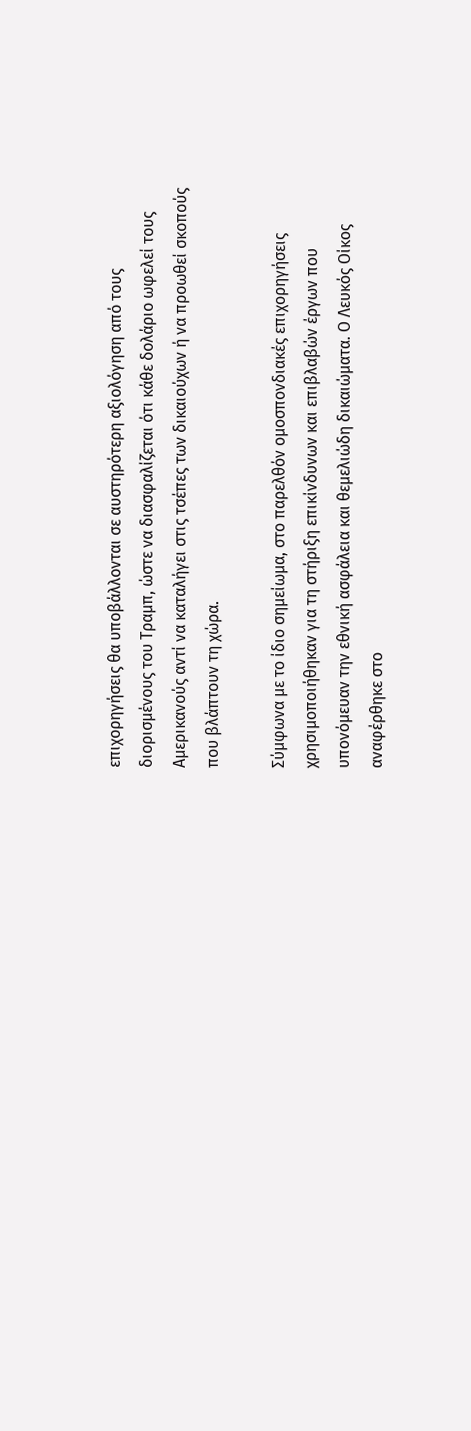επιχορηγήσεις θα υποβάλλονται σε αυστηρότερη αξιολόγηση από τους διορισμένους του Τραμπ, ώστε να διασφαλίζεται ότι κάθε δολάριο ωφελεί τους Αμερικανούς αντί να καταλήγει στις τσέπες των δικαιούχων ή να προωθεί σκοπούς που βλάπτουν τη χώρα.

Σύμφωνα με το ίδιο σημείωμα, στο παρελθόν ομοσπονδιακές επιχορηγήσεις χρησιμοποιήθηκαν για τη στήριξη επικίνδυνων και επιβλαβών έργων που υπονόμευαν την εθνική ασφάλεια και θεμελιώδη δικαιώματα. Ο Λευκός Οίκος αναφέρθηκε στο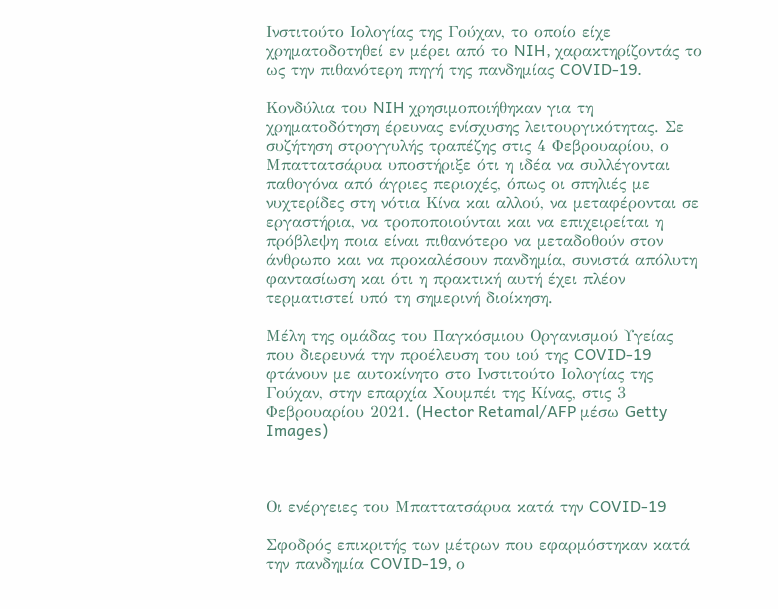Ινστιτούτο Ιολογίας της Γούχαν, το οποίο είχε χρηματοδοτηθεί εν μέρει από το NIH, χαρακτηρίζοντάς το ως την πιθανότερη πηγή της πανδημίας COVID-19.

Κονδύλια του NIH χρησιμοποιήθηκαν για τη χρηματοδότηση έρευνας ενίσχυσης λειτουργικότητας. Σε συζήτηση στρογγυλής τραπέζης στις 4 Φεβρουαρίου, ο Μπαττατσάρυα υποστήριξε ότι η ιδέα να συλλέγονται παθογόνα από άγριες περιοχές, όπως οι σπηλιές με νυχτερίδες στη νότια Κίνα και αλλού, να μεταφέρονται σε εργαστήρια, να τροποποιούνται και να επιχειρείται η πρόβλεψη ποια είναι πιθανότερο να μεταδοθούν στον άνθρωπο και να προκαλέσουν πανδημία, συνιστά απόλυτη φαντασίωση και ότι η πρακτική αυτή έχει πλέον τερματιστεί υπό τη σημερινή διοίκηση.

Μέλη της ομάδας του Παγκόσμιου Οργανισμού Υγείας που διερευνά την προέλευση του ιού της COVID-19 φτάνουν με αυτοκίνητο στο Ινστιτούτο Ιολογίας της Γούχαν, στην επαρχία Χουμπέι της Κίνας, στις 3 Φεβρουαρίου 2021. (Hector Retamal/AFP μέσω Getty Images)



Οι ενέργειες του Μπαττατσάρυα κατά την COVID-19

Σφοδρός επικριτής των μέτρων που εφαρμόστηκαν κατά την πανδημία COVID-19, ο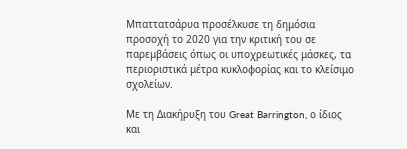Μπαττατσάρυα προσέλκυσε τη δημόσια προσοχή το 2020 για την κριτική του σε παρεμβάσεις όπως οι υποχρεωτικές μάσκες, τα περιοριστικά μέτρα κυκλοφορίας και το κλείσιμο σχολείων.

Με τη Διακήρυξη του Great Barrington, ο ίδιος και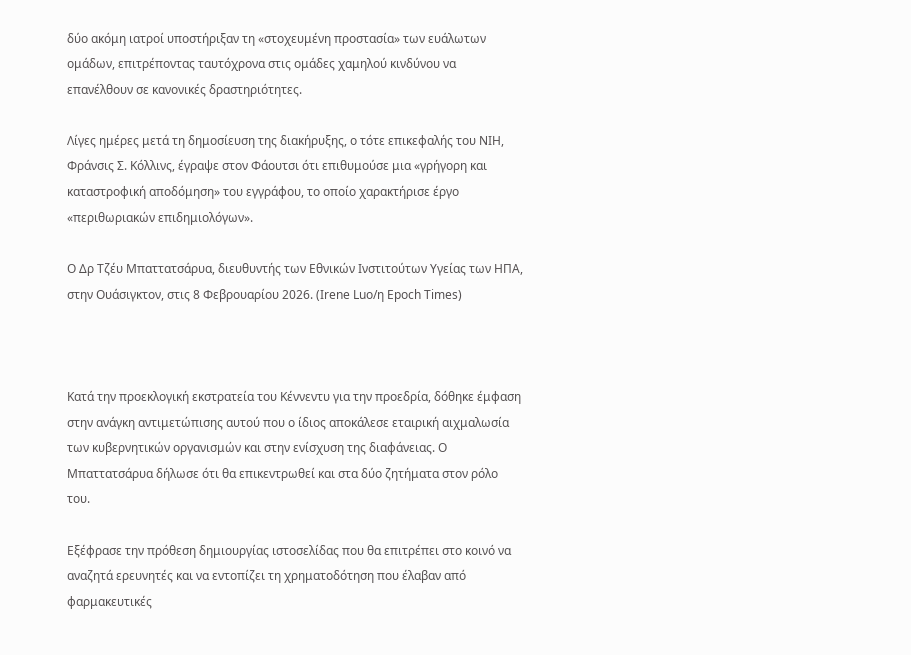δύο ακόμη ιατροί υποστήριξαν τη «στοχευμένη προστασία» των ευάλωτων ομάδων, επιτρέποντας ταυτόχρονα στις ομάδες χαμηλού κινδύνου να επανέλθουν σε κανονικές δραστηριότητες.

Λίγες ημέρες μετά τη δημοσίευση της διακήρυξης, ο τότε επικεφαλής του NIH, Φράνσις Σ. Κόλλινς, έγραψε στον Φάουτσι ότι επιθυμούσε μια «γρήγορη και καταστροφική αποδόμηση» του εγγράφου, το οποίο χαρακτήρισε έργο «περιθωριακών επιδημιολόγων».

Ο Δρ Τζέυ Μπαττατσάρυα, διευθυντής των Εθνικών Ινστιτούτων Υγείας των ΗΠΑ, στην Ουάσιγκτον, στις 8 Φεβρουαρίου 2026. (Irene Luo/η Epoch Times)



Κατά την προεκλογική εκστρατεία του Κέννεντυ για την προεδρία, δόθηκε έμφαση στην ανάγκη αντιμετώπισης αυτού που ο ίδιος αποκάλεσε εταιρική αιχμαλωσία των κυβερνητικών οργανισμών και στην ενίσχυση της διαφάνειας. Ο Μπαττατσάρυα δήλωσε ότι θα επικεντρωθεί και στα δύο ζητήματα στον ρόλο του.

Εξέφρασε την πρόθεση δημιουργίας ιστοσελίδας που θα επιτρέπει στο κοινό να αναζητά ερευνητές και να εντοπίζει τη χρηματοδότηση που έλαβαν από φαρμακευτικές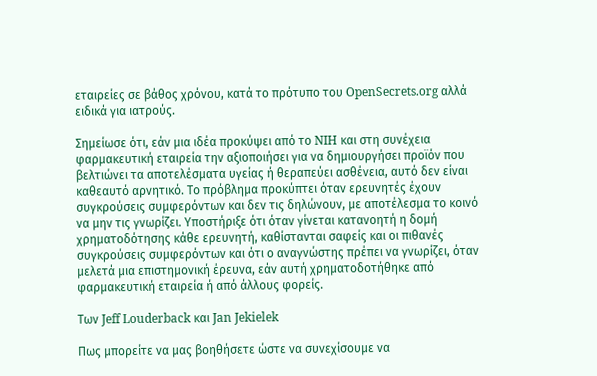εταιρείες σε βάθος χρόνου, κατά το πρότυπο του OpenSecrets.org αλλά ειδικά για ιατρούς.

Σημείωσε ότι, εάν μια ιδέα προκύψει από το NIH και στη συνέχεια φαρμακευτική εταιρεία την αξιοποιήσει για να δημιουργήσει προϊόν που βελτιώνει τα αποτελέσματα υγείας ή θεραπεύει ασθένεια, αυτό δεν είναι καθεαυτό αρνητικό. Το πρόβλημα προκύπτει όταν ερευνητές έχουν συγκρούσεις συμφερόντων και δεν τις δηλώνουν, με αποτέλεσμα το κοινό να μην τις γνωρίζει. Υποστήριξε ότι όταν γίνεται κατανοητή η δομή χρηματοδότησης κάθε ερευνητή, καθίστανται σαφείς και οι πιθανές συγκρούσεις συμφερόντων και ότι ο αναγνώστης πρέπει να γνωρίζει, όταν μελετά μια επιστημονική έρευνα, εάν αυτή χρηματοδοτήθηκε από φαρμακευτική εταιρεία ή από άλλους φορείς.

Των Jeff Louderback και Jan Jekielek

Πως μπορείτε να μας βοηθήσετε ώστε να συνεχίσουμε να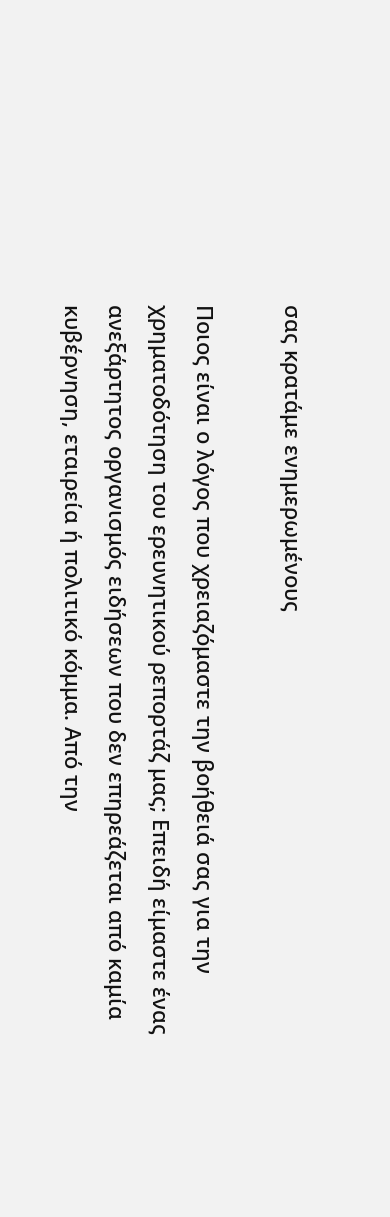σας κρατάμε ενημερωμένους

Ποιος είναι ο λόγος που χρειαζόμαστε την βοήθειά σας για την χρηματοδότηση του ερευνητικού ρεπορτάζ μας; Επειδή είμαστε ένας ανεξάρτητος οργανισμός ειδήσεων που δεν επηρεάζεται από καμία κυβέρνηση, εταιρεία ή πολιτικό κόμμα. Από την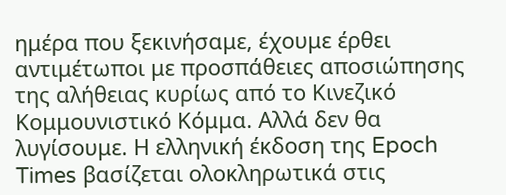ημέρα που ξεκινήσαμε, έχουμε έρθει αντιμέτωποι με προσπάθειες αποσιώπησης της αλήθειας κυρίως από το Κινεζικό Κομμουνιστικό Κόμμα. Αλλά δεν θα λυγίσουμε. Η ελληνική έκδοση της Epoch Times βασίζεται ολοκληρωτικά στις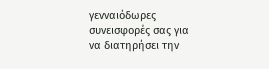γενναιόδωρες συνεισφορές σας για να διατηρήσει την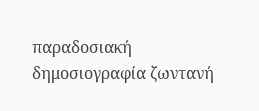παραδοσιακή δημοσιογραφία ζωντανή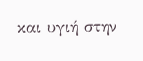και υγιή στην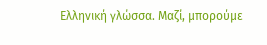Ελληνική γλώσσα. Μαζί, μπορούμε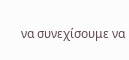να συνεχίσουμε να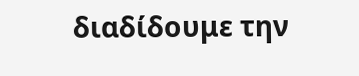διαδίδουμε την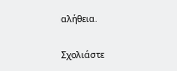αλήθεια.

Σχολιάστε